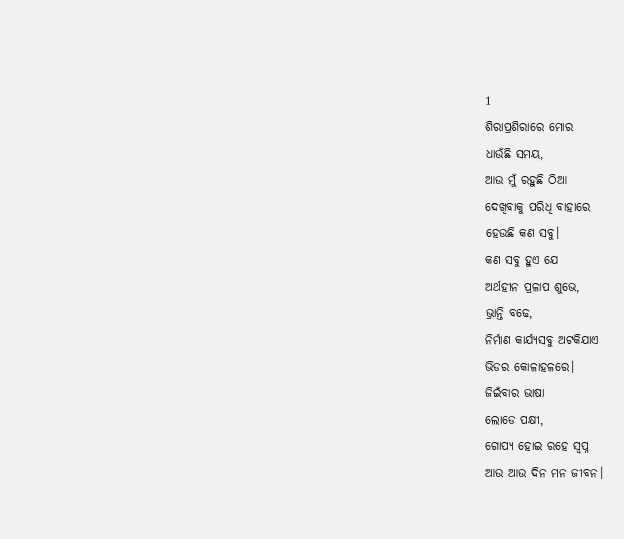1
ଶିରାପ୍ରଶିରାରେ ମୋର
ଧାଉଁଛି ସମୟ,
ଆଉ ମୁଁ ରହୁଛି ଠିଆ
ଦେଖିବାକୁ ପରିଧି ବାହାରେ
ହେଉଛି କଣ ସବୁ।
କଣ ସବୁ ହୁଏ ଯେ
ଅର୍ଥହୀନ ପ୍ରଳାପ ଶୁଭେ,
ଭ୍ରାନ୍ତି ବଢେ,
ନିର୍ମାଣ କାର୍ଯ୍ୟସବୁ ଅଟକିଯାଏ
ଭିଡର କୋଳାହଳରେ।
ଜିଇଁବାର ଭାଷା
ଲୋଡେ ପକ୍ଷୀ,
ଗୋପ୍ୟ ହୋଇ ରହେ ସ୍ୱପ୍ନ
ଆଉ ଆଉ ଦିନ ମନ ଜୀବନ।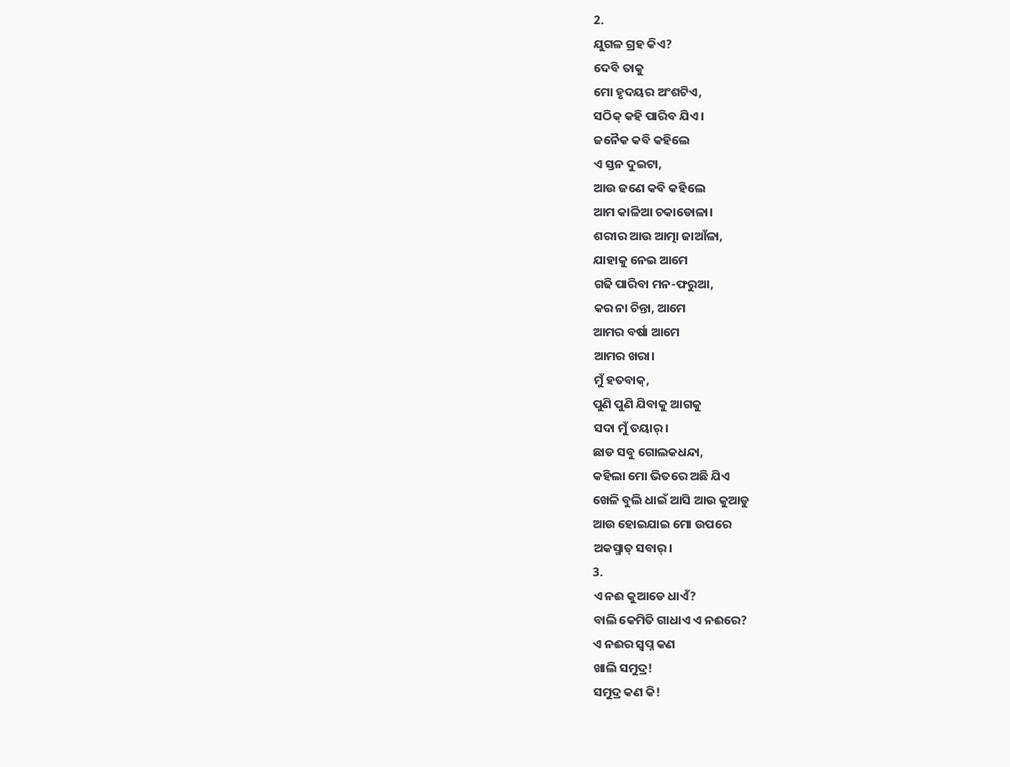2.
ଯୁଗଳ ଗ୍ରହ କିଏ?
ଦେବି ତାକୁ
ମୋ ହୃଦୟର ଅଂଶଟିଏ,
ସଠିକ୍ କହି ପାରିବ ଯିଏ।
ଜନୈକ କବି କହିଲେ
ଏ ସ୍ତନ ଦୁଇଟା,
ଆଉ ଜଣେ କବି କହିଲେ
ଆମ କାଳିଆ ଚକାଡୋଳା।
ଶରୀର ଆଉ ଆତ୍ମା ଜାଆଁଳା,
ଯାହାକୁ ନେଇ ଆମେ
ଗଢି ପାରିବା ମନ-ଫରୁଆ,
କର ନା ଚିନ୍ତା, ଆମେ
ଆମର ବର୍ଷା ଆମେ
ଆମର ଖରା।
ମୁଁ ହତବାକ୍,
ପୁଣି ପୁଣି ଯିବାକୁ ଆଗକୁ
ସଦା ମୁଁ ତୟାର୍।
ଛାଡ ସବୁ ଗୋଲକଧନ୍ଦା,
କହିଲା ମୋ ଭିତରେ ଅଛି ଯିଏ
ଖେଳି ବୁଲି ଧାଇଁ ଆସି ଆଉ କୁଆଡୁ
ଆଉ ହୋଇଯାଇ ମୋ ଉପରେ
ଅକସ୍ମାତ୍ ସବାର୍।
3.
ଏ ନଈ କୁଆଡେ ଧାଏଁ?
ବାଲି କେମିତି ଗାଧାଏ ଏ ନଈରେ?
ଏ ନଈର ସ୍ୱପ୍ନ କଣ
ଖାଲି ସମୁଦ୍ର!
ସମୁଦ୍ର କଣ କି!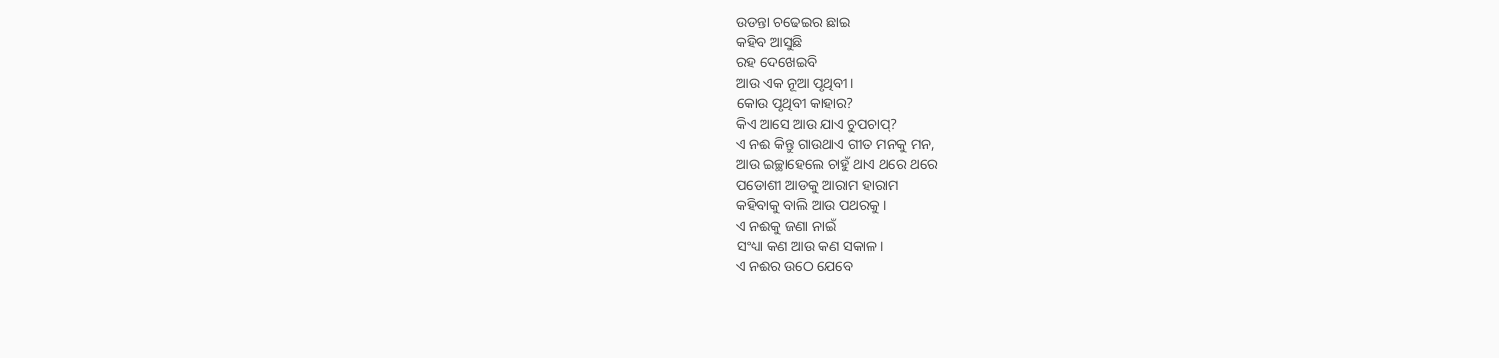ଉଡନ୍ତା ଚଢେଇର ଛାଇ
କହିବ ଆସୁଛି
ରହ ଦେଖେଇବି
ଆଉ ଏକ ନୂଆ ପୃଥିବୀ।
କୋଉ ପୃଥିବୀ କାହାର?
କିଏ ଆସେ ଆଉ ଯାଏ ଚୁପଚାପ୍?
ଏ ନଈ କିନ୍ତୁ ଗାଉଥାଏ ଗୀତ ମନକୁ ମନ,
ଆଉ ଇଚ୍ଛାହେଲେ ଚାହୁଁ ଥାଏ ଥରେ ଥରେ
ପଡୋଶୀ ଆଡକୁ ଆରାମ ହାରାମ
କହିବାକୁ ବାଲି ଆଉ ପଥରକୁ ।
ଏ ନଈକୁ ଜଣା ନାଇଁ
ସଂଧ୍ୟା କଣ ଆଉ କଣ ସକାଳ।
ଏ ନଈର ଉଠେ ଯେବେ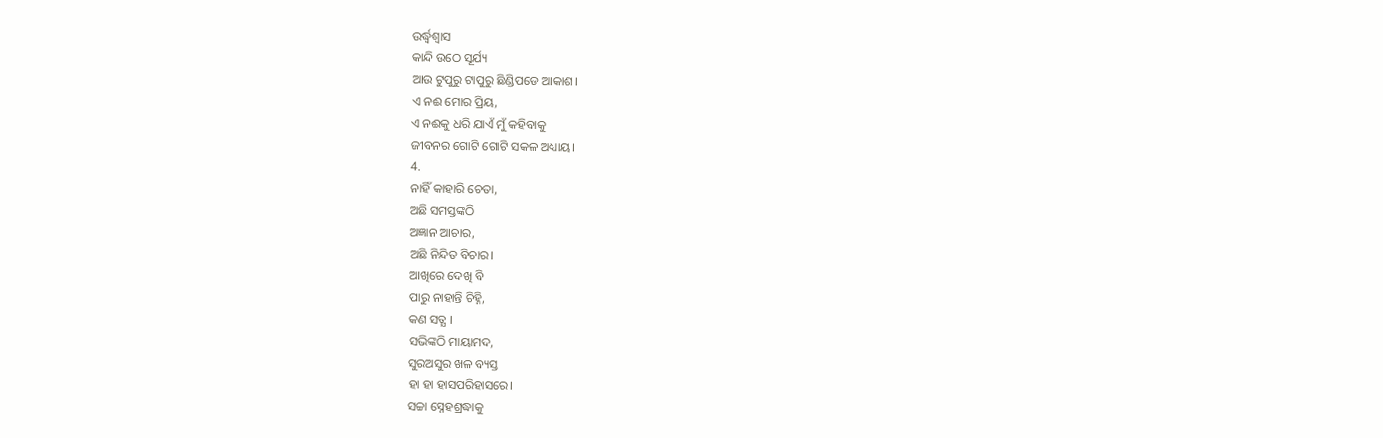ଉର୍ଦ୍ଧ୍ୱଶ୍ୱାସ
କାନ୍ଦି ଉଠେ ସୂର୍ଯ୍ୟ
ଆଉ ଟୁପୁରୁ ଟାପୁରୁ ଛିଣ୍ଡିପଡେ ଆକାଶ।
ଏ ନଈ ମୋର ପ୍ରିୟ,
ଏ ନଈକୁ ଧରି ଯାଏଁ ମୁଁ କହିବାକୁ
ଜୀବନର ଗୋଟି ଗୋଟି ସକଳ ଅଧ୍ୟାୟ।
4.
ନାହିଁ କାହାରି ଚେତା,
ଅଛି ସମସ୍ତଙ୍କଠି
ଅଜ୍ଞାନ ଆଚାର,
ଅଛି ନିନ୍ଦିତ ବିଚାର।
ଆଖିରେ ଦେଖି ବି
ପାରୁ ନାହାନ୍ତି ଚିହ୍ନି,
କଣ ସତ୍ଯ ।
ସଭିଙ୍କଠି ମାୟାମଦ,
ସୁରଅସୁର ଖଳ ବ୍ୟସ୍ତ
ହା ହା ହାସପରିହାସରେ।
ସଚ୍ଚା ସ୍ନେହଶ୍ରଦ୍ଧାକୁ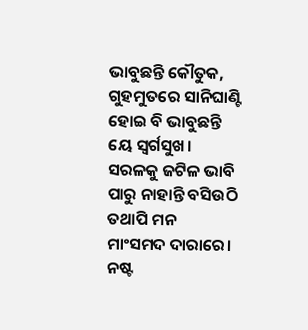ଭାବୁଛନ୍ତି କୌତୁକ,
ଗୁହମୁତରେ ସାନିଘାଣ୍ଟି
ହୋଇ ବି ଭାବୁଛନ୍ତି
ୟେ ସ୍ୱର୍ଗସୁଖ।
ସରଳକୁ ଜଟିଳ ଭାବି
ପାରୁ ନାହାନ୍ତି ବସିଉଠି
ତଥାପି ମନ
ମାଂସମଦ ଦାରାରେ।
ନଷ୍ଟ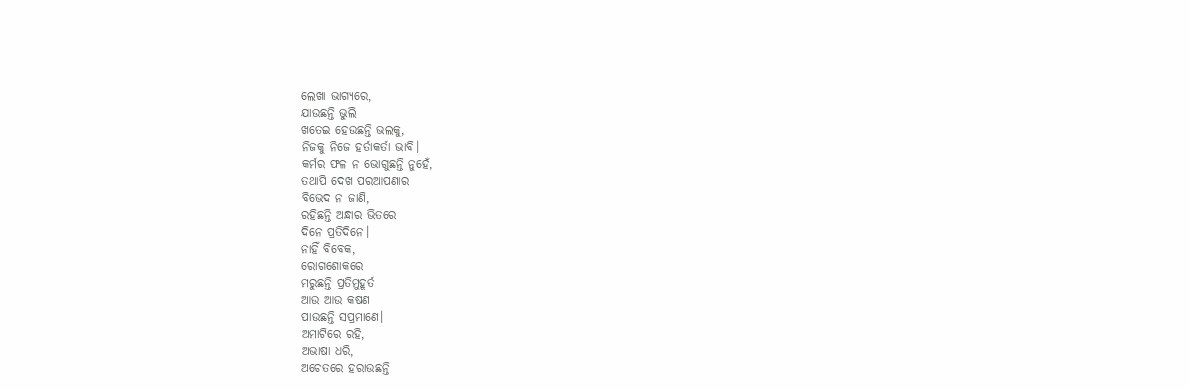ଲେଖା ଭାଗ୍ଯରେ,
ଯାଉଛନ୍ତି ଭୁଲି
ଖତେଇ ହେଉଛନ୍ତି ଭଲକୁ,
ନିଜକୁ ନିଜେ ହର୍ତାକର୍ତା ଭାବି।
କର୍ମର ଫଳ ନ ଭୋଗୁଛନ୍ତି ନୁହେଁ,
ତଥାପି ଦେଖ ପରଆପଣାର
ବିଭେଦ ନ ଜାଣି,
ରହିଛନ୍ତି ଅନ୍ଧାର ଭିତରେ
ଦିନେ ପ୍ରତିଦିନେ।
ନାହିଁ ବିବେକ,
ରୋଗଶୋକରେ
ମରୁଛନ୍ତି ପ୍ରତିମୁହୂର୍ତ
ଆଉ ଆଉ କଷଣ
ପାଉଛନ୍ତି ସପ୍ରମାଣେ।
ଅମାଟିରେ ରହି,
ଅଭାଷା ଧରି,
ଅଚେତରେ ହରାଉଛନ୍ତି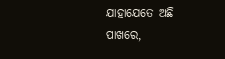ଯାହାଯେତେ ଅଛି ପାଖରେ,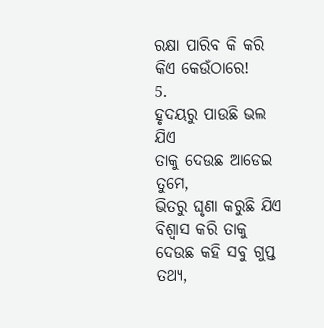ରକ୍ଷା ପାରିବ କି କରି
କିଏ କେଉଁଠାରେ!
5.
ହୃଦୟରୁ ପାଉଛି ଭଲ ଯିଏ
ତାକୁ ଦେଉଛ ଆଡେଇ ତୁମେ,
ଭିତରୁ ଘୃଣା କରୁଛି ଯିଏ
ବିଶ୍ୱାସ କରି ତାକୁ
ଦେଉଛ କହି ସବୁ ଗୁପ୍ତ ତଥ୍ୟ,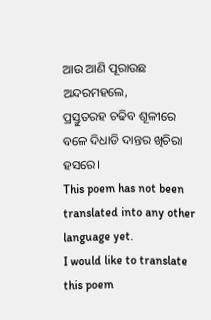ଆଉ ଆଣି ପୂରାଉଛ ଅନ୍ଦରମହଲେ,
ପ୍ରସ୍ତୁତରହ ଚଢିବ ଶୂଳୀରେ
ବଳେ ଦିଧାଡି ଦାନ୍ତର ଖିଚିରା ହସରେ।
This poem has not been translated into any other language yet.
I would like to translate this poem